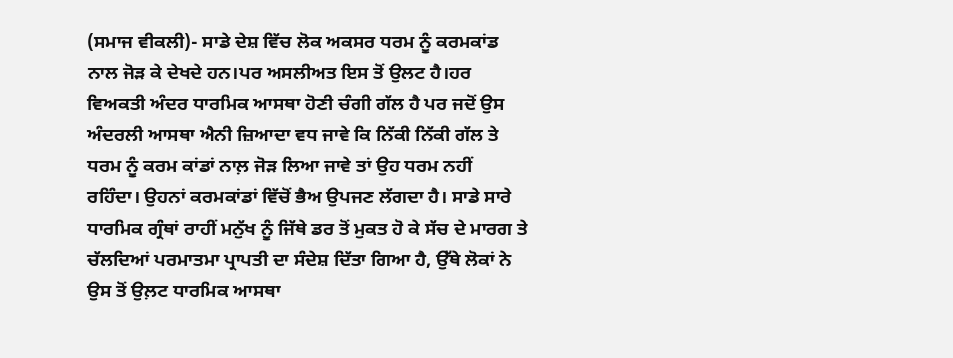(ਸਮਾਜ ਵੀਕਲੀ)- ਸਾਡੇ ਦੇਸ਼ ਵਿੱਚ ਲੋਕ ਅਕਸਰ ਧਰਮ ਨੂੰ ਕਰਮਕਾਂਡ ਨਾਲ ਜੋੜ ਕੇ ਦੇਖਦੇ ਹਨ।ਪਰ ਅਸਲੀਅਤ ਇਸ ਤੋਂ ਉਲਟ ਹੈ।ਹਰ ਵਿਅਕਤੀ ਅੰਦਰ ਧਾਰਮਿਕ ਆਸਥਾ ਹੋਣੀ ਚੰਗੀ ਗੱਲ ਹੈ ਪਰ ਜਦੋਂ ਉਸ ਅੰਦਰਲੀ ਆਸਥਾ ਐਨੀ ਜ਼ਿਆਦਾ ਵਧ ਜਾਵੇ ਕਿ ਨਿੱਕੀ ਨਿੱਕੀ ਗੱਲ ਤੇ ਧਰਮ ਨੂੰ ਕਰਮ ਕਾਂਡਾਂ ਨਾਲ਼ ਜੋੜ ਲਿਆ ਜਾਵੇ ਤਾਂ ਉਹ ਧਰਮ ਨਹੀਂ ਰਹਿੰਦਾ। ਉਹਨਾਂ ਕਰਮਕਾਂਡਾਂ ਵਿੱਚੋਂ ਭੈਅ ਉਪਜਣ ਲੱਗਦਾ ਹੈ। ਸਾਡੇ ਸਾਰੇ ਧਾਰਮਿਕ ਗ੍ਰੰਥਾਂ ਰਾਹੀਂ ਮਨੁੱਖ ਨੂੰ ਜਿੱਥੇ ਡਰ ਤੋਂ ਮੁਕਤ ਹੋ ਕੇ ਸੱਚ ਦੇ ਮਾਰਗ ਤੇ ਚੱਲਦਿਆਂ ਪਰਮਾਤਮਾ ਪ੍ਰਾਪਤੀ ਦਾ ਸੰਦੇਸ਼ ਦਿੱਤਾ ਗਿਆ ਹੈ, ਉੱਥੇ ਲੋਕਾਂ ਨੇ ਉਸ ਤੋਂ ਉਲ਼ਟ ਧਾਰਮਿਕ ਆਸਥਾ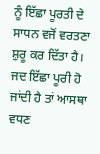ਨੂੰ ਇੱਛਾ ਪੂਰਤੀ ਦੇ ਸਾਧਨ ਵਜੋਂ ਵਰਤਣਾ ਸ਼ੁਰੂ ਕਰ ਦਿੱਤਾ ਹੈ। ਜਦ ਇੱਛਾ ਪੂਰੀ ਹੋ ਜਾਂਦੀ ਹੈ ਤਾਂ ਆਸਥਾ ਵਧਣ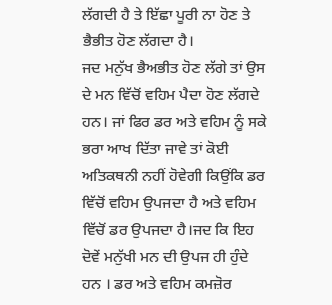ਲੱਗਦੀ ਹੈ ਤੇ ਇੱਛਾ ਪੂਰੀ ਨਾ ਹੋਣ ਤੇ ਭੈਭੀਤ ਹੋਣ ਲੱਗਦਾ ਹੈ।
ਜਦ ਮਨੁੱਖ ਭੈਅਭੀਤ ਹੋਣ ਲੱਗੇ ਤਾਂ ਉਸ ਦੇ ਮਨ ਵਿੱਚੋਂ ਵਹਿਮ ਪੈਦਾ ਹੋਣ ਲੱਗਦੇ ਹਨ। ਜਾਂ ਫਿਰ ਡਰ ਅਤੇ ਵਹਿਮ ਨੂੰ ਸਕੇ ਭਰਾ ਆਖ ਦਿੱਤਾ ਜਾਵੇ ਤਾਂ ਕੋਈ ਅਤਿਕਥਨੀ ਨਹੀਂ ਹੋਵੇਗੀ ਕਿਉਂਕਿ ਡਰ ਵਿੱਚੋਂ ਵਹਿਮ ਉਪਜਦਾ ਹੈ ਅਤੇ ਵਹਿਮ ਵਿੱਚੋਂ ਡਰ ਉਪਜਦਾ ਹੈ।ਜਦ ਕਿ ਇਹ ਦੋਵੇਂ ਮਨੁੱਖੀ ਮਨ ਦੀ ਉਪਜ ਹੀ ਹੁੰਦੇ ਹਨ । ਡਰ ਅਤੇ ਵਹਿਮ ਕਮਜ਼ੋਰ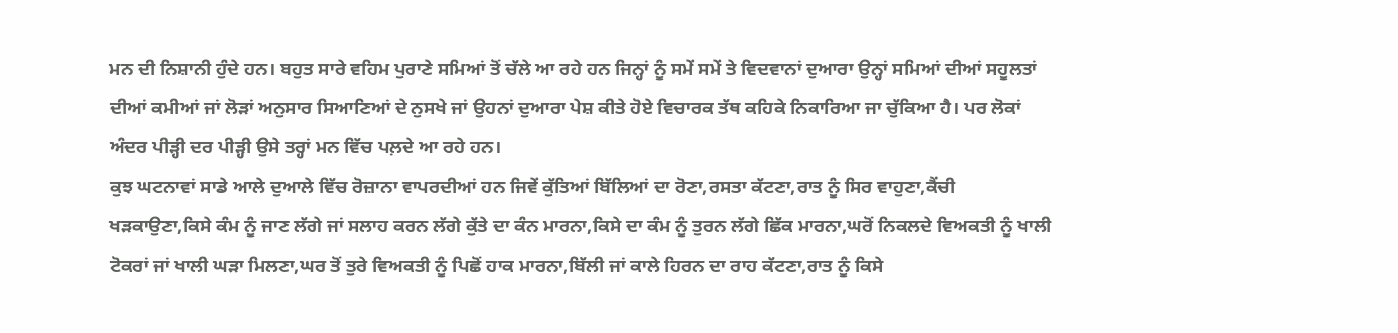ਮਨ ਦੀ ਨਿਸ਼ਾਨੀ ਹੁੰਦੇ ਹਨ। ਬਹੁਤ ਸਾਰੇ ਵਹਿਮ ਪੁਰਾਣੇ ਸਮਿਆਂ ਤੋਂ ਚੱਲੇ ਆ ਰਹੇ ਹਨ ਜਿਨ੍ਹਾਂ ਨੂੰ ਸਮੇਂ ਸਮੇਂ ਤੇ ਵਿਦਵਾਨਾਂ ਦੁਆਰਾ ਉਨ੍ਹਾਂ ਸਮਿਆਂ ਦੀਆਂ ਸਹੂਲਤਾਂ ਦੀਆਂ ਕਮੀਆਂ ਜਾਂ ਲੋੜਾਂ ਅਨੁਸਾਰ ਸਿਆਣਿਆਂ ਦੇ ਨੁਸਖੇ ਜਾਂ ਉਹਨਾਂ ਦੁਆਰਾ ਪੇਸ਼ ਕੀਤੇ ਹੋਏ ਵਿਚਾਰਕ ਤੱਥ ਕਹਿਕੇ ਨਿਕਾਰਿਆ ਜਾ ਚੁੱਕਿਆ ਹੈ। ਪਰ ਲੋਕਾਂ ਅੰਦਰ ਪੀੜ੍ਹੀ ਦਰ ਪੀੜ੍ਹੀ ਉਸੇ ਤਰ੍ਹਾਂ ਮਨ ਵਿੱਚ ਪਲ਼ਦੇ ਆ ਰਹੇ ਹਨ।
ਕੁਝ ਘਟਨਾਵਾਂ ਸਾਡੇ ਆਲੇ ਦੁਆਲੇ ਵਿੱਚ ਰੋਜ਼ਾਨਾ ਵਾਪਰਦੀਆਂ ਹਨ ਜਿਵੇਂ ਕੁੱਤਿਆਂ ਬਿੱਲਿਆਂ ਦਾ ਰੋਣਾ,ਰਸਤਾ ਕੱਟਣਾ,ਰਾਤ ਨੂੰ ਸਿਰ ਵਾਹੁਣਾ,ਕੈਂਚੀ ਖੜਕਾਉਣਾ,ਕਿਸੇ ਕੰਮ ਨੂੰ ਜਾਣ ਲੱਗੇ ਜਾਂ ਸਲਾਹ ਕਰਨ ਲੱਗੇ ਕੁੱਤੇ ਦਾ ਕੰਨ ਮਾਰਨਾ,ਕਿਸੇ ਦਾ ਕੰਮ ਨੂੰ ਤੁਰਨ ਲੱਗੇ ਛਿੱਕ ਮਾਰਨਾ,ਘਰੋਂ ਨਿਕਲਦੇ ਵਿਅਕਤੀ ਨੂੰ ਖਾਲੀ ਟੋਕਰਾਂ ਜਾਂ ਖਾਲੀ ਘੜਾ ਮਿਲਣਾ,ਘਰ ਤੋਂ ਤੁਰੇ ਵਿਅਕਤੀ ਨੂੰ ਪਿਛੋਂ ਹਾਕ ਮਾਰਨਾ,ਬਿੱਲੀ ਜਾਂ ਕਾਲੇ ਹਿਰਨ ਦਾ ਰਾਹ ਕੱਟਣਾ,ਰਾਤ ਨੂੰ ਕਿਸੇ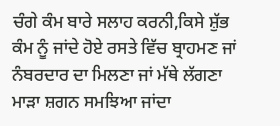ਚੰਗੇ ਕੰਮ ਬਾਰੇ ਸਲਾਹ ਕਰਨੀ,ਕਿਸੇ ਸ਼ੁੱਭ ਕੰਮ ਨੂੰ ਜਾਂਦੇ ਹੋਏ ਰਸਤੇ ਵਿੱਚ ਬ੍ਰਾਹਮਣ ਜਾਂ ਨੰਬਰਦਾਰ ਦਾ ਮਿਲਣਾ ਜਾਂ ਮੱਥੇ ਲੱਗਣਾ ਮਾੜਾ ਸ਼ਗਨ ਸਮਝਿਆ ਜਾਂਦਾ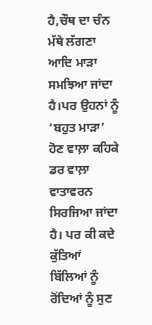ਹੈ,ਚੌਥ ਦਾ ਚੰਨ ਮੱਥੇ ਲੱਗਣਾ ਆਦਿ ਮਾੜਾ ਸਮਝਿਆ ਜਾਂਦਾ ਹੈ।ਪਰ ਉਹਨਾਂ ਨੂੰ ‘ਬਹੁਤ ਮਾੜਾ’ ਹੋਣ ਵਾਲ਼ਾ ਕਹਿਕੇ ਡਰ ਵਾਲ਼ਾ ਵਾਤਾਵਰਨ ਸਿਰਜਿਆ ਜਾਂਦਾ ਹੈ। ਪਰ ਕੀ ਕਦੇ ਕੁੱਤਿਆਂ ਬਿੱਲਿਆਂ ਨੂੰ ਰੋਂਦਿਆਂ ਨੂੰ ਸੁਣ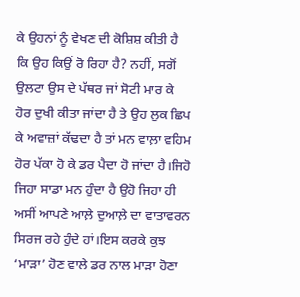ਕੇ ਉਹਨਾਂ ਨੂੰ ਵੇਖਣ ਦੀ ਕੋਸ਼ਿਸ਼ ਕੀਤੀ ਹੈ ਕਿ ਉਹ ਕਿਉਂ ਰੋ ਰਿਹਾ ਹੈ? ਨਹੀਂ, ਸਗੋਂ ਉਲਟਾ ਉਸ ਦੇ ਪੱਥਰ ਜਾਂ ਸੋਟੀ ਮਾਰ ਕੇ ਹੋਰ ਦੁਖੀ ਕੀਤਾ ਜਾਂਦਾ ਹੈ ਤੇ ਉਹ ਲੁਕ ਛਿਪ ਕੇ ਅਵਾਜ਼ਾਂ ਕੱਢਦਾ ਹੈ ਤਾਂ ਮਨ ਵਾਲ਼ਾ ਵਹਿਮ ਹੋਰ ਪੱਕਾ ਹੋ ਕੇ ਡਰ ਪੈਦਾ ਹੋ ਜਾਂਦਾ ਹੈ।ਜਿਹੋ ਜਿਹਾ ਸਾਡਾ ਮਨ ਹੁੰਦਾ ਹੈ ਉਹੋ ਜਿਹਾ ਹੀ ਅਸੀਂ ਆਪਣੇ ਆਲ਼ੇ ਦੁਆਲ਼ੇ ਦਾ ਵਾਤਾਵਰਨ ਸਿਰਜ ਰਹੇ ਹੁੰਦੇ ਹਾਂ।ਇਸ ਕਰਕੇ ਕੁਝ ‘ਮਾੜਾ’ ਹੋਣ ਵਾਲੇ ਡਰ ਨਾਲ ਮਾੜਾ ਹੋਣਾ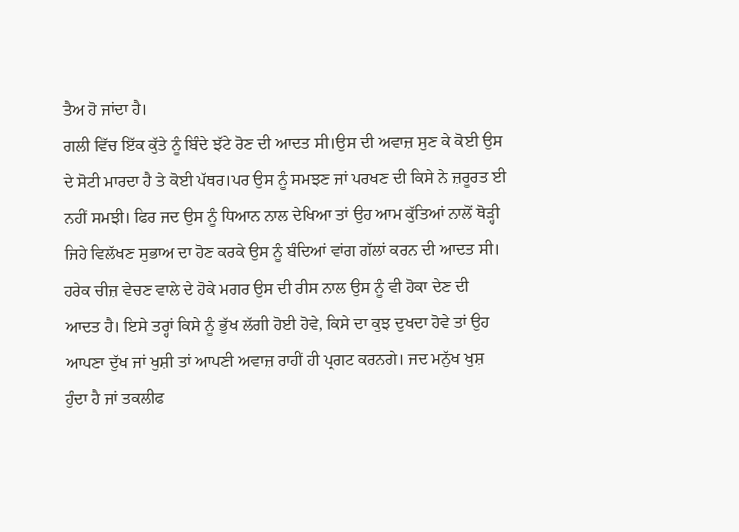ਤੈਅ ਹੋ ਜਾਂਦਾ ਹੈ।
ਗਲੀ ਵਿੱਚ ਇੱਕ ਕੁੱਤੇ ਨੂੰ ਬਿੰਦੇ ਝੱਟੇ ਰੋਣ ਦੀ ਆਦਤ ਸੀ।ਉਸ ਦੀ ਅਵਾਜ਼ ਸੁਣ ਕੇ ਕੋਈ ਉਸ ਦੇ ਸੋਟੀ ਮਾਰਦਾ ਹੈ ਤੇ ਕੋਈ ਪੱਥਰ।ਪਰ ਉਸ ਨੂੰ ਸਮਝਣ ਜਾਂ ਪਰਖਣ ਦੀ ਕਿਸੇ ਨੇ ਜ਼ਰੂਰਤ ਈ ਨਹੀਂ ਸਮਝੀ। ਫਿਰ ਜਦ ਉਸ ਨੂੰ ਧਿਆਨ ਨਾਲ ਦੇਖਿਆ ਤਾਂ ਉਹ ਆਮ ਕੁੱਤਿਆਂ ਨਾਲੋਂ ਥੋੜ੍ਹੀ ਜਿਹੇ ਵਿਲੱਖਣ ਸੁਭਾਅ ਦਾ ਹੋਣ ਕਰਕੇ ਉਸ ਨੂੰ ਬੰਦਿਆਂ ਵਾਂਗ ਗੱਲਾਂ ਕਰਨ ਦੀ ਆਦਤ ਸੀ। ਹਰੇਕ ਚੀਜ਼ ਵੇਚਣ ਵਾਲੇ ਦੇ ਹੋਕੇ ਮਗਰ ਉਸ ਦੀ ਰੀਸ ਨਾਲ ਉਸ ਨੂੰ ਵੀ ਹੋਕਾ ਦੇਣ ਦੀ ਆਦਤ ਹੈ। ਇਸੇ ਤਰ੍ਹਾਂ ਕਿਸੇ ਨੂੰ ਭੁੱਖ ਲੱਗੀ ਹੋਈ ਹੋਵੇ, ਕਿਸੇ ਦਾ ਕੁਝ ਦੁਖਦਾ ਹੋਵੇ ਤਾਂ ਉਹ ਆਪਣਾ ਦੁੱਖ ਜਾਂ ਖੁਸ਼ੀ ਤਾਂ ਆਪਣੀ ਅਵਾਜ਼ ਰਾਹੀਂ ਹੀ ਪ੍ਰਗਟ ਕਰਨਗੇ। ਜਦ ਮਨੁੱਖ ਖੁਸ਼ ਹੁੰਦਾ ਹੈ ਜਾਂ ਤਕਲੀਫ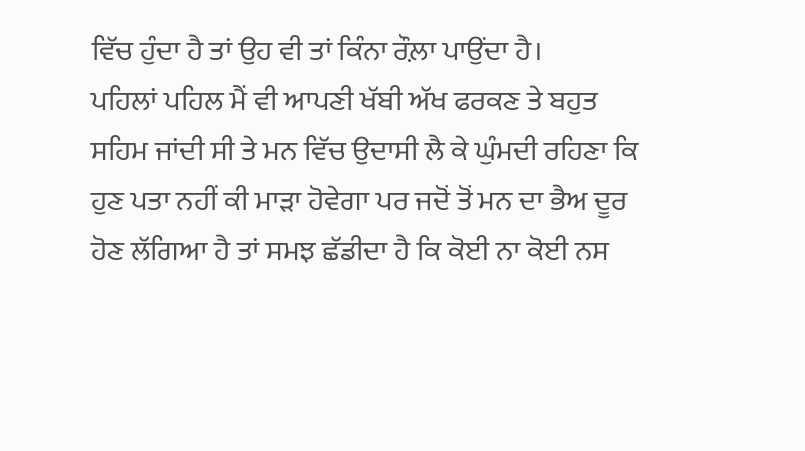ਵਿੱਚ ਹੁੰਦਾ ਹੈ ਤਾਂ ਉਹ ਵੀ ਤਾਂ ਕਿੰਨਾ ਰੌਲ਼ਾ ਪਾਉਂਦਾ ਹੈ।
ਪਹਿਲਾਂ ਪਹਿਲ ਮੈਂ ਵੀ ਆਪਣੀ ਖੱਬੀ ਅੱਖ ਫਰਕਣ ਤੇ ਬਹੁਤ ਸਹਿਮ ਜਾਂਦੀ ਸੀ ਤੇ ਮਨ ਵਿੱਚ ਉਦਾਸੀ ਲੈ ਕੇ ਘੁੰਮਦੀ ਰਹਿਣਾ ਕਿ ਹੁਣ ਪਤਾ ਨਹੀਂ ਕੀ ਮਾੜਾ ਹੋਵੇਗਾ ਪਰ ਜਦੋਂ ਤੋਂ ਮਨ ਦਾ ਭੈਅ ਦੂਰ ਹੋਣ ਲੱਗਿਆ ਹੈ ਤਾਂ ਸਮਝ ਛੱਡੀਦਾ ਹੈ ਕਿ ਕੋਈ ਨਾ ਕੋਈ ਨਸ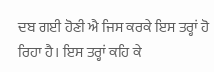ਦਬ ਗਈ ਹੋਣੀ ਐ ਜਿਸ ਕਰਕੇ ਇਸ ਤਰ੍ਹਾਂ ਹੋ ਰਿਹਾ ਹੈ। ਇਸ ਤਰ੍ਹਾਂ ਕਹਿ ਕੇ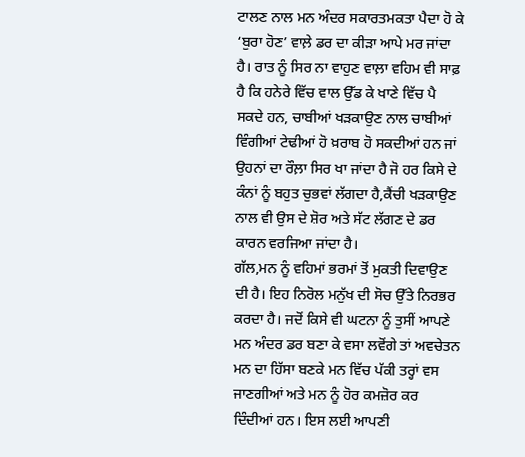ਟਾਲਣ ਨਾਲ ਮਨ ਅੰਦਰ ਸਕਾਰਤਮਕਤਾ ਪੈਦਾ ਹੋ ਕੇ ‘ਬੁਰਾ ਹੋਣ’ ਵਾਲ਼ੇ ਡਰ ਦਾ ਕੀੜਾ ਆਪੇ ਮਰ ਜਾਂਦਾ ਹੈ। ਰਾਤ ਨੂੰ ਸਿਰ ਨਾ ਵਾਹੁਣ ਵਾਲ਼ਾ ਵਹਿਮ ਵੀ ਸਾਫ਼ ਹੈ ਕਿ ਹਨੇਰੇ ਵਿੱਚ ਵਾਲ ਉੱਡ ਕੇ ਖਾਣੇ ਵਿੱਚ ਪੈ ਸਕਦੇ ਹਨ, ਚਾਬੀਆਂ ਖੜਕਾਉਣ ਨਾਲ ਚਾਬੀਆਂ ਵਿੰਗੀਆਂ ਟੇਢੀਆਂ ਹੋ ਖ਼ਰਾਬ ਹੋ ਸਕਦੀਆਂ ਹਨ ਜਾਂ ਉਹਨਾਂ ਦਾ ਰੌਲ਼ਾ ਸਿਰ ਖਾ ਜਾਂਦਾ ਹੈ ਜੋ ਹਰ ਕਿਸੇ ਦੇ ਕੰਨਾਂ ਨੂੰ ਬਹੁਤ ਚੁਭਵਾਂ ਲੱਗਦਾ ਹੈ,ਕੈਂਚੀ ਖੜਕਾਉਣ ਨਾਲ ਵੀ ਉਸ ਦੇ ਸ਼ੋਰ ਅਤੇ ਸੱਟ ਲੱਗਣ ਦੇ ਡਰ ਕਾਰਨ ਵਰਜਿਆ ਜਾਂਦਾ ਹੈ।
ਗੱਲ,ਮਨ ਨੂੰ ਵਹਿਮਾਂ ਭਰਮਾਂ ਤੋਂ ਮੁਕਤੀ ਦਿਵਾਉਣ ਦੀ ਹੈ। ਇਹ ਨਿਰੋਲ ਮਨੁੱਖ ਦੀ ਸੋਚ ਉੱਤੇ ਨਿਰਭਰ ਕਰਦਾ ਹੈ। ਜਦੋਂ ਕਿਸੇ ਵੀ ਘਟਨਾ ਨੂੰ ਤੁਸੀਂ ਆਪਣੇ ਮਨ ਅੰਦਰ ਡਰ ਬਣਾ ਕੇ ਵਸਾ ਲਵੋਂਗੇ ਤਾਂ ਅਵਚੇਤਨ ਮਨ ਦਾ ਹਿੱਸਾ ਬਣਕੇ ਮਨ ਵਿੱਚ ਪੱਕੀ ਤਰ੍ਹਾਂ ਵਸ ਜਾਣਗੀਆਂ ਅਤੇ ਮਨ ਨੂੰ ਹੋਰ ਕਮਜ਼ੋਰ ਕਰ ਦਿੰਦੀਆਂ ਹਨ। ਇਸ ਲਈ ਆਪਣੀ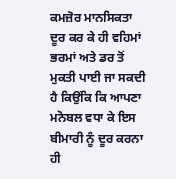ਕਮਜ਼ੋਰ ਮਾਨਸਿਕਤਾ ਦੂਰ ਕਰ ਕੇ ਹੀ ਵਹਿਮਾਂ ਭਰਮਾਂ ਅਤੇ ਡਰ ਤੋਂ ਮੁਕਤੀ ਪਾਈ ਜਾ ਸਕਦੀ ਹੈ ਕਿਉਂਕਿ ਕਿ ਆਪਣਾ ਮਨੋਬਲ ਵਧਾ ਕੇ ਇਸ ਬੀਮਾਰੀ ਨੂੰ ਦੂਰ ਕਰਨਾ ਹੀ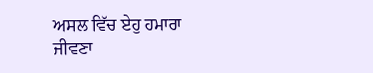ਅਸਲ ਵਿੱਚ ਏਹੁ ਹਮਾਰਾ ਜੀਵਣਾ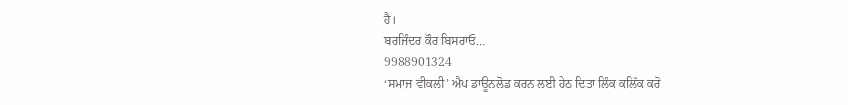ਹੈ।
ਬਰਜਿੰਦਰ ਕੌਰ ਬਿਸਰਾਓ…
9988901324
‘ਸਮਾਜ ਵੀਕਲੀ’ ਐਪ ਡਾਊਨਲੋਡ ਕਰਨ ਲਈ ਹੇਠ ਦਿਤਾ ਲਿੰਕ ਕਲਿੱਕ ਕਰੋ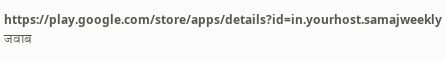https://play.google.com/store/apps/details?id=in.yourhost.samajweekly
जवाब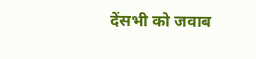देंसभी को जवाब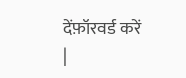देंफ़ॉरवर्ड करें
|